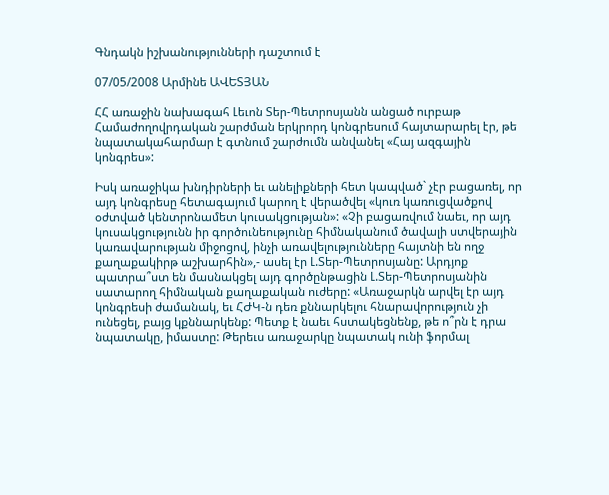Գնդակն իշխանությունների դաշտում է

07/05/2008 Արմինե ԱՎԵՏՅԱՆ

ՀՀ առաջին նախագահ Լեւոն Տեր-Պետրոսյանն անցած ուրբաթ Համաժողովրդական շարժման երկրորդ կոնգրեսում հայտարարել էր, թե նպատակահարմար է գտնում շարժումն անվանել «Հայ ազգային կոնգրես»:

Իսկ առաջիկա խնդիրների եւ անելիքների հետ կապված` չէր բացառել, որ այդ կոնգրեսը հետագայում կարող է վերածվել «կուռ կառուցվածքով օժտված կենտրոնամետ կուսակցության»: «Չի բացառվում նաեւ, որ այդ կուսակցությունն իր գործունեությունը հիմնականում ծավալի ստվերային կառավարության միջոցով, ինչի առավելությունները հայտնի են ողջ քաղաքակիրթ աշխարհին»,- ասել էր Լ.Տեր-Պետրոսյանը: Արդյոք պատրա՞ստ են մասնակցել այդ գործընթացին Լ.Տեր-Պետրոսյանին սատարող հիմնական քաղաքական ուժերը: «Առաջարկն արվել էր այդ կոնգրեսի ժամանակ, եւ ՀԺԿ-ն դեռ քննարկելու հնարավորություն չի ունեցել, բայց կքննարկենք: Պետք է նաեւ հստակեցնենք, թե ո՞րն է դրա նպատակը, իմաստը: Թերեւս առաջարկը նպատակ ունի ֆորմալ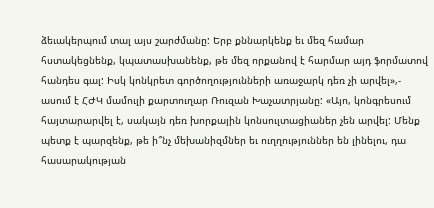ձեւակերպում տալ այս շարժմանը: Երբ քննարկենք եւ մեզ համար հստակեցնենք, կպատասխանենք, թե մեզ որքանով է հարմար այդ ֆորմատով հանդես գալ: Իսկ կոնկրետ գործողությունների առաջարկ դեռ չի արվել»,- ասում է ՀԺԿ մամուլի քարտուղար Ռուզան Խաչատրյանը: «Այո, կոնգրեսում հայտարարվել է, սակայն դեռ խորքային կոնսուլտացիաներ չեն արվել: Մենք պետք է պարզենք, թե ի՞նչ մեխանիզմներ եւ ուղղություններ են լինելու, դա հասարակության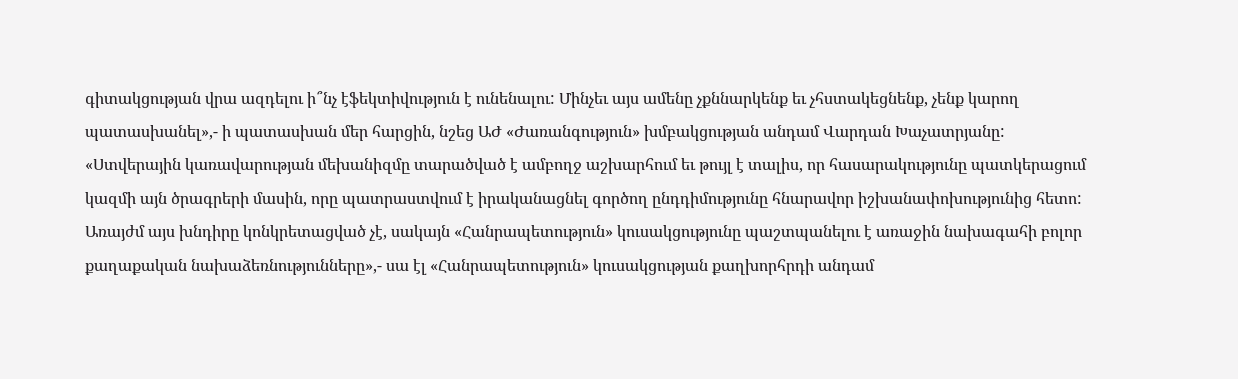գիտակցության վրա ազդելու ի՞նչ էֆեկտիվություն է ունենալու: Մինչեւ այս ամենը չքննարկենք եւ չհստակեցնենք, չենք կարող պատասխանել»,- ի պատասխան մեր հարցին, նշեց ԱԺ «Ժառանգություն» խմբակցության անդամ Վարդան Խաչատրյանը: «Ստվերային կառավարության մեխանիզմը տարածված է ամբողջ աշխարհում եւ թույլ է տալիս, որ հասարակությունը պատկերացում կազմի այն ծրագրերի մասին, որը պատրաստվում է իրականացնել գործող ընդդիմությունը հնարավոր իշխանափոխությունից հետո: Առայժմ այս խնդիրը կոնկրետացված չէ, սակայն «Հանրապետություն» կուսակցությունը պաշտպանելու է առաջին նախագահի բոլոր քաղաքական նախաձեռնությունները»,- սա էլ «Հանրապետություն» կուսակցության քաղխորհրդի անդամ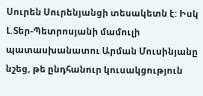Սուրեն Սուրենյանցի տեսակետն է: Իսկ Լ.Տեր-Պետրոսյանի մամուլի պատասխանատու Արման Մուսինյանը նշեց, թե ընդհանուր կուսակցություն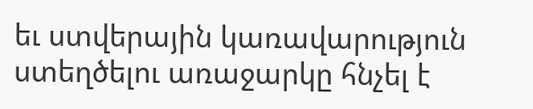եւ ստվերային կառավարություն ստեղծելու առաջարկը հնչել է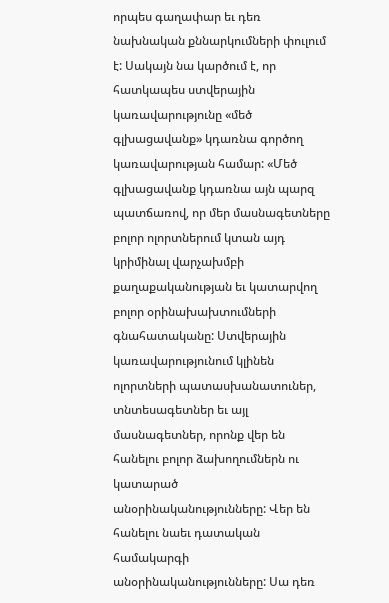որպես գաղափար եւ դեռ նախնական քննարկումների փուլում է: Սակայն նա կարծում է, որ հատկապես ստվերային կառավարությունը «մեծ գլխացավանք» կդառնա գործող կառավարության համար: «Մեծ գլխացավանք կդառնա այն պարզ պատճառով, որ մեր մասնագետները բոլոր ոլորտներում կտան այդ կրիմինալ վարչախմբի քաղաքականության եւ կատարվող բոլոր օրինախախտումների գնահատականը: Ստվերային կառավարությունում կլինեն ոլորտների պատասխանատուներ, տնտեսագետներ եւ այլ մասնագետներ, որոնք վեր են հանելու բոլոր ձախողումներն ու կատարած անօրինականությունները: Վեր են հանելու նաեւ դատական համակարգի անօրինականությունները: Սա դեռ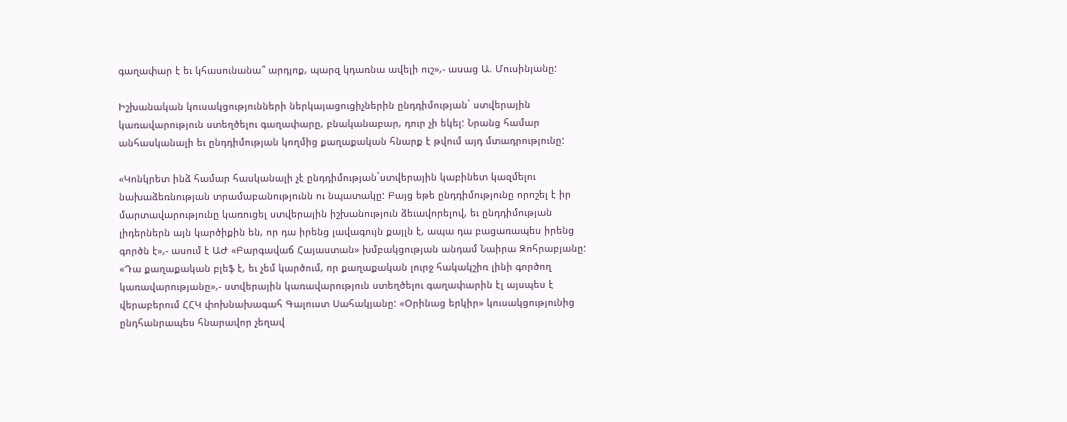գաղափար է եւ կհասունանա՞ արդյոք, պարզ կդառնա ավելի ուշ»,- ասաց Ա. Մուսինյանը:

Իշխանական կուսակցությունների ներկայացուցիչներին ընդդիմության` ստվերային կառավարություն ստեղծելու գաղափարը, բնականաբար, դուր չի եկել: Նրանց համար անհասկանալի եւ ընդդիմության կողմից քաղաքական հնարք է թվում այդ մտադրությունը:

«Կոնկրետ ինձ համար հասկանալի չէ ընդդիմության`ստվերային կաբինետ կազմելու նախաձեռնության տրամաբանությունն ու նպատակը: Բայց եթե ընդդիմությունը որոշել է իր մարտավարությունը կառուցել ստվերային իշխանություն ձեւավորելով, եւ ընդդիմության լիդերներն այն կարծիքին են, որ դա իրենց լավագույն քայլն է, ապա դա բացառապես իրենց գործն է»,- ասում է ԱԺ «Բարգավաճ Հայաստան» խմբակցության անդամ Նաիրա Զոհրաբյանը: «Դա քաղաքական բլեֆ է, եւ չեմ կարծում, որ քաղաքական լուրջ հակակշիռ լինի գործող կառավարությանը»,- ստվերային կառավարություն ստեղծելու գաղափարին էլ այսպես է վերաբերում ՀՀԿ փոխնախագահ Գալուստ Սահակյանը: «Օրինաց երկիր» կուսակցությունից ընդհանրապես հնարավոր չեղավ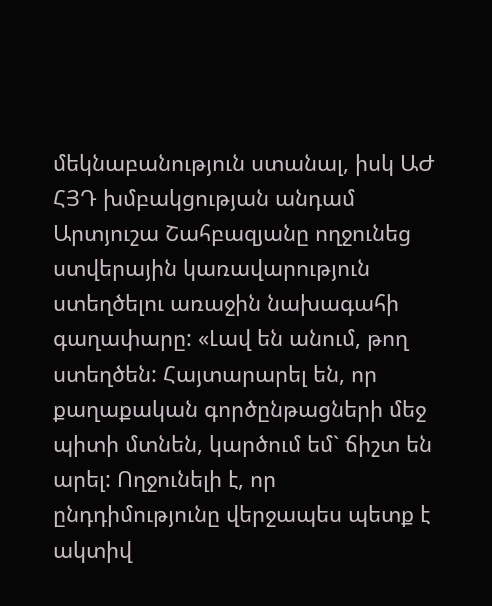մեկնաբանություն ստանալ, իսկ ԱԺ ՀՅԴ խմբակցության անդամ Արտյուշա Շահբազյանը ողջունեց ստվերային կառավարություն ստեղծելու առաջին նախագահի գաղափարը: «Լավ են անում, թող ստեղծեն: Հայտարարել են, որ քաղաքական գործընթացների մեջ պիտի մտնեն, կարծում եմ` ճիշտ են արել: Ողջունելի է, որ ընդդիմությունը վերջապես պետք է ակտիվ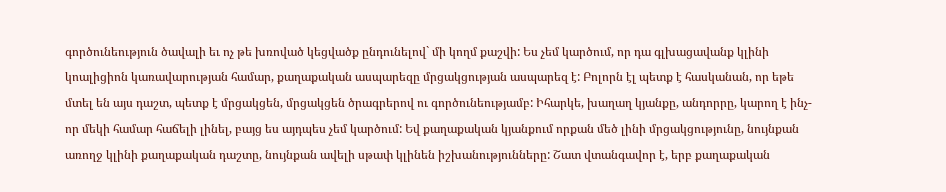գործունեություն ծավալի եւ ոչ թե խռոված կեցվածք ընդունելով` մի կողմ քաշվի: Ես չեմ կարծում, որ դա գլխացավանք կլինի կոալիցիոն կառավարության համար, քաղաքական ասպարեզը մրցակցության ասպարեզ է: Բոլորն էլ պետք է հասկանան, որ եթե մտել են այս դաշտ, պետք է մրցակցեն, մրցակցեն ծրագրերով ու գործունեությամբ: Իհարկե, խաղաղ կյանքը, անդորրը, կարող է ինչ-որ մեկի համար հաճելի լինել, բայց ես այդպես չեմ կարծում: Եվ քաղաքական կյանքում որքան մեծ լինի մրցակցությունը, նույնքան առողջ կլինի քաղաքական դաշտը, նույնքան ավելի սթափ կլինեն իշխանությունները: Շատ վտանգավոր է, երբ քաղաքական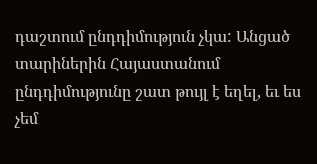դաշտում ընդդիմություն չկա: Անցած տարիներին Հայաստանում ընդդիմությունը շատ թույլ է եղել, եւ ես չեմ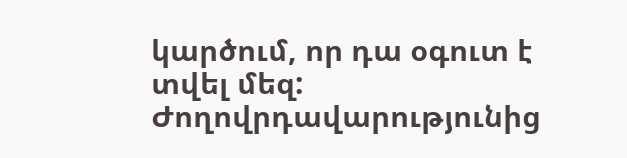կարծում, որ դա օգուտ է տվել մեզ: Ժողովրդավարությունից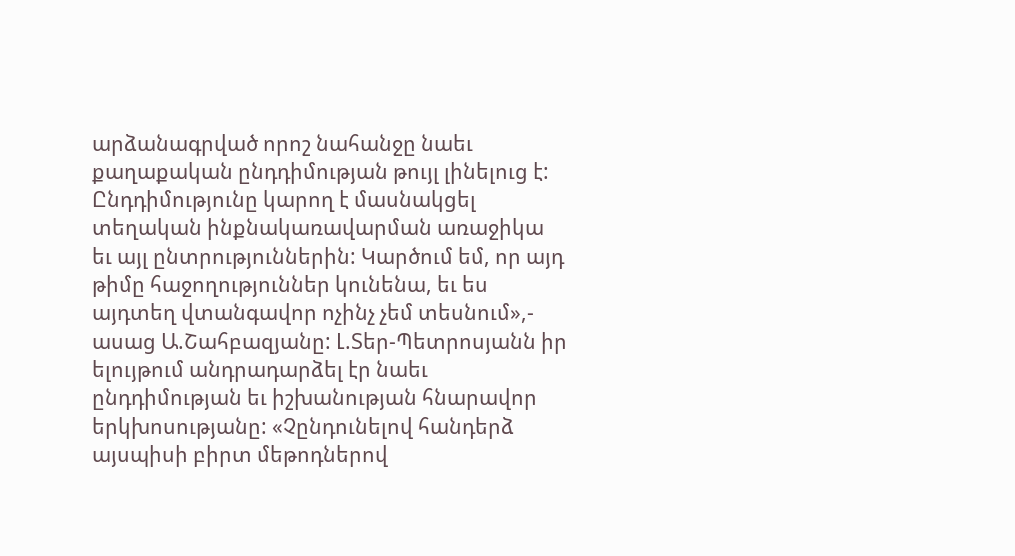արձանագրված որոշ նահանջը նաեւ քաղաքական ընդդիմության թույլ լինելուց է: Ընդդիմությունը կարող է մասնակցել տեղական ինքնակառավարման առաջիկա եւ այլ ընտրություններին: Կարծում եմ, որ այդ թիմը հաջողություններ կունենա, եւ ես այդտեղ վտանգավոր ոչինչ չեմ տեսնում»,- ասաց Ա.Շահբազյանը: Լ.Տեր-Պետրոսյանն իր ելույթում անդրադարձել էր նաեւ ընդդիմության եւ իշխանության հնարավոր երկխոսությանը: «Չընդունելով հանդերձ այսպիսի բիրտ մեթոդներով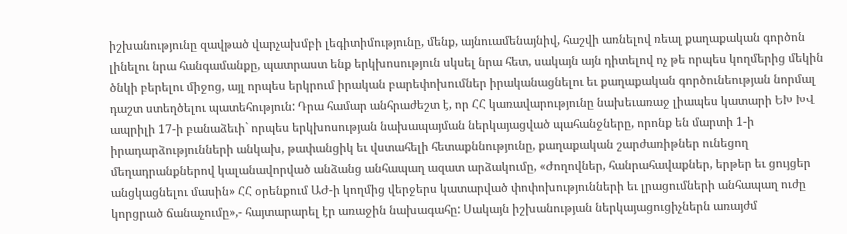իշխանությունը զավթած վարչախմբի լեգիտիմությունը, մենք, այնուամենայնիվ, հաշվի առնելով ռեալ քաղաքական գործոն լինելու նրա հանգամանքը, պատրաստ ենք երկխոսություն սկսել նրա հետ, սակայն այն դիտելով ոչ թե որպես կողմերից մեկին ծնկի բերելու միջոց, այլ որպես երկրում իրական բարեփոխումներ իրականացնելու եւ քաղաքական գործունեության նորմալ դաշտ ստեղծելու պատեհություն: Դրա համար անհրաժեշտ է, որ ՀՀ կառավարությունը նախեւառաջ լիապես կատարի ԵԽ ԽՎ ապրիլի 17-ի բանաձեւի` որպես երկխոսության նախապայման ներկայացված պահանջները, որոնք են մարտի 1-ի իրադարձությունների անկախ, թափանցիկ եւ վստահելի հետաքննությունը, քաղաքական շարժառիթներ ունեցող մեղադրանքներով կալանավորված անձանց անհապաղ ազատ արձակումը, «Ժողովներ, հանրահավաքներ, երթեր եւ ցույցեր անցկացնելու մասին» ՀՀ օրենքում ԱԺ-ի կողմից վերջերս կատարված փոփոխությունների եւ լրացումների անհապաղ ուժը կորցրած ճանաչումը»,- հայտարարել էր առաջին նախագահը: Սակայն իշխանության ներկայացուցիչներն առայժմ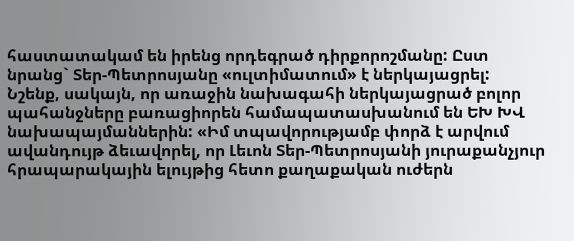հաստատակամ են իրենց որդեգրած դիրքորոշմանը: Ըստ նրանց` Տեր-Պետրոսյանը «ուլտիմատում» է ներկայացրել: Նշենք, սակայն, որ առաջին նախագահի ներկայացրած բոլոր պահանջները բառացիորեն համապատասխանում են ԵԽ ԽՎ նախապայմաններին: «Իմ տպավորությամբ փորձ է արվում ավանդույթ ձեւավորել, որ Լեւոն Տեր-Պետրոսյանի յուրաքանչյուր հրապարակային ելույթից հետո քաղաքական ուժերն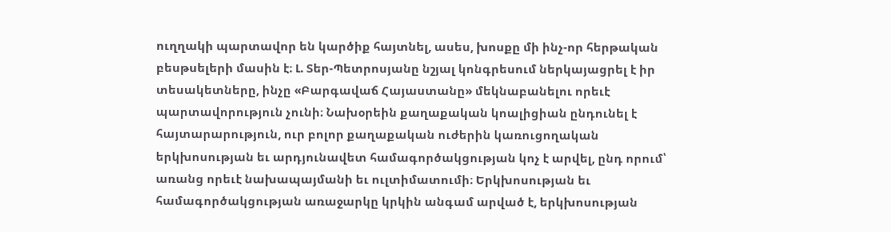ուղղակի պարտավոր են կարծիք հայտնել, ասես, խոսքը մի ինչ-որ հերթական բեսթսելերի մասին է։ Լ. Տեր-Պետրոսյանը նշյալ կոնգրեսում ներկայացրել է իր տեսակետները, ինչը «Բարգավաճ Հայաստանը» մեկնաբանելու որեւէ պարտավորություն չունի։ Նախօրեին քաղաքական կոալիցիան ընդունել է հայտարարություն, ուր բոլոր քաղաքական ուժերին կառուցողական երկխոսության եւ արդյունավետ համագործակցության կոչ է արվել, ընդ որում՝ առանց որեւէ նախապայմանի եւ ուլտիմատումի։ Երկխոսության եւ համագործակցության առաջարկը կրկին անգամ արված է, երկխոսության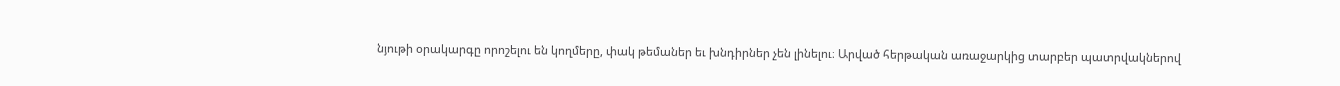նյութի օրակարգը որոշելու են կողմերը, փակ թեմաներ եւ խնդիրներ չեն լինելու։ Արված հերթական առաջարկից տարբեր պատրվակներով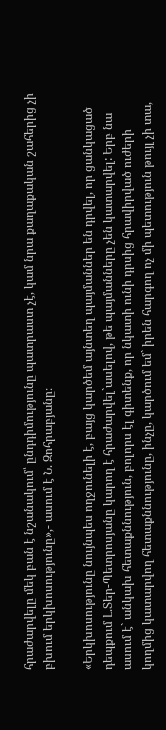հրաժարվելը մեկ բան է նշանակում՝ ընդդիմությունը պատրաստ չէ, կամ նրա քաղաքական շահերից չի բխում երկխոսությունը»,- ասում է Ն. Զոհրաբյանը։

«Երկխոսությունը նույնպես ողջունելի է, բայց կարծեմ այնտեղ պայմաններ են դրվել, որ ցանկացած դեպքում Լ.Տեր-Պետրոսյանը կարող է հրաժարվել`ասելով, թե պայմանները չեն կատարվել: Երբ նա ասում է` անկախ հետաքննություն, բոլորս էլ գիտենք, որ նկատի ունի դրսից հրավիրված ուժերի կողմից կատարվող հետաքննությունը, ինչը, կարծում եմ` իրեն հարգող ոչ մի պետություն թույլ չի տա,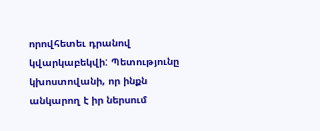որովհետեւ դրանով կվարկաբեկվի: Պետությունը կխոստովանի, որ ինքն անկարող է իր ներսում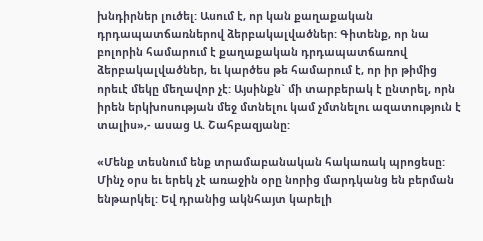խնդիրներ լուծել: Ասում է, որ կան քաղաքական դրդապատճառներով ձերբակալվածներ: Գիտենք, որ նա բոլորին համարում է քաղաքական դրդապատճառով ձերբակալվածներ, եւ կարծես թե համարում է, որ իր թիմից որեւէ մեկը մեղավոր չէ: Այսինքն` մի տարբերակ է ընտրել, որն իրեն երկխոսության մեջ մտնելու կամ չմտնելու ազատություն է տալիս»,- ասաց Ա. Շահբազյանը:

«Մենք տեսնում ենք տրամաբանական հակառակ պրոցեսը: Մինչ օրս եւ երեկ չէ առաջին օրը նորից մարդկանց են բերման ենթարկել: Եվ դրանից ակնհայտ կարելի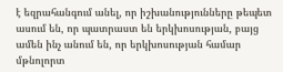է եզրահանգում անել, որ իշխանությունները թեպետ ասում են, որ պատրաստ են երկխոսության, բայց ամեն ինչ անում են, որ երկխոսության համար մթնոլորտ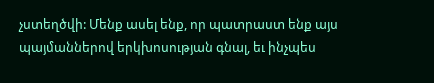չստեղծվի: Մենք ասել ենք, որ պատրաստ ենք այս պայմաններով երկխոսության գնալ, եւ ինչպես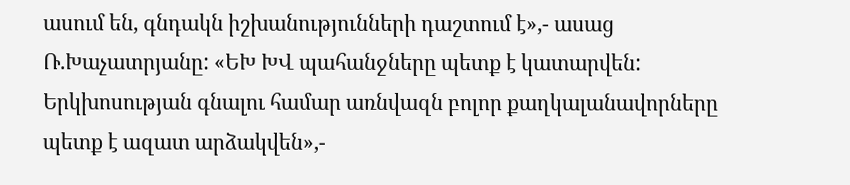ասում են, գնդակն իշխանությունների դաշտում է»,- ասաց Ռ.Խաչատրյանը: «ԵԽ ԽՎ պահանջները պետք է կատարվեն: Երկխոսության գնալու համար առնվազն բոլոր քաղկալանավորները պետք է ազատ արձակվեն»,-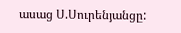ասաց Ս.Սուրենյանցը: